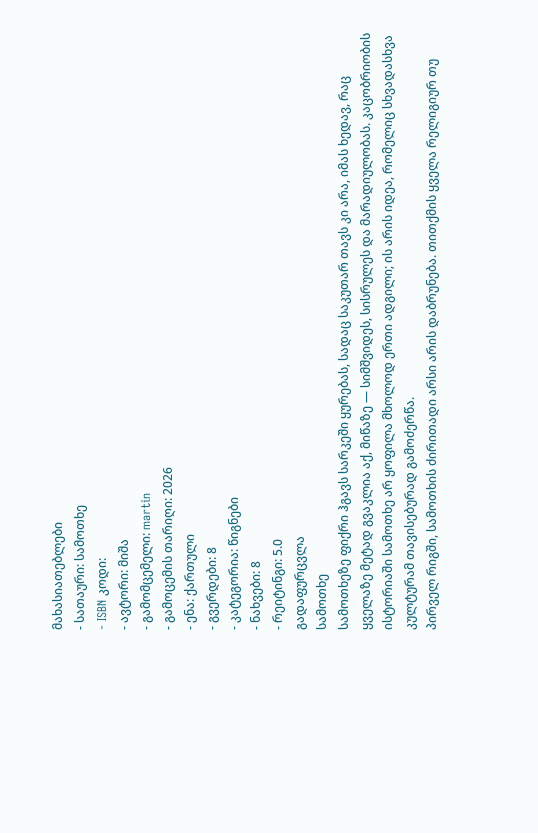მახასიათებლები
- სათაური: სამოთხე
- ISBN კოდი:
- ავტორი: მიშა
- გამომცემელი: martin
- გამოცემის თარიღი: 2026
- ენა: ქართული
- გვერდები: 8
- კატეგორია: წიგნები
- ნახვები: 8
- რეიტინგი: 5.0
გადაფურცვლა
სამოთხე
სამოთხეზე ფიქრი ჰგავს სარკეში ყურებას, სადაც საკუთარ თავს კი არა, იმას ხედავ, რაც ყველაზე მეტად გვაკლია აქ, მიწაზე — სიმშვიდეს, სისრულეს და მარადიულობას. კაცობრიობის ისტორიაში სამოთხე არ ყოფილა მხოლოდ ერთი ადგილი; ის არის იდეა, რომელიც სხვადასხვა კულტურამ თავისებურად გამოძერწა.
პირველ რიგში, სამოთხის ძირითადი არსი არის დაბრუნება. თითქმის ყველა რელიგიურ თუ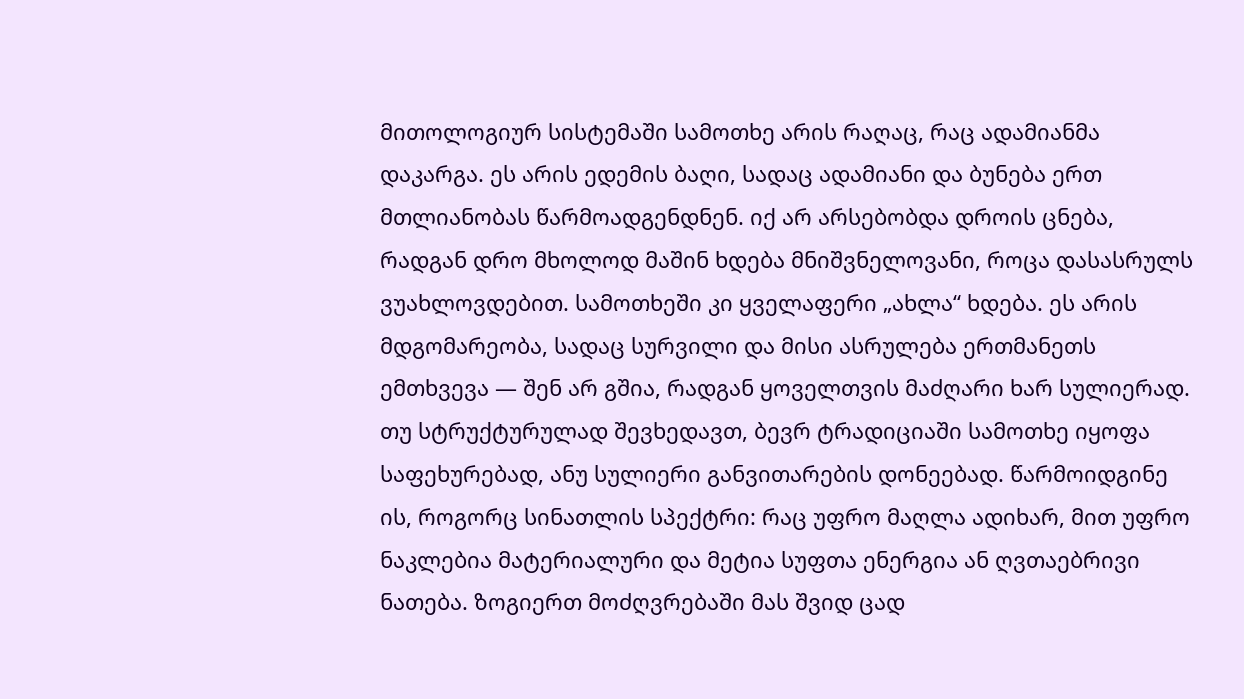მითოლოგიურ სისტემაში სამოთხე არის რაღაც, რაც ადამიანმა დაკარგა. ეს არის ედემის ბაღი, სადაც ადამიანი და ბუნება ერთ მთლიანობას წარმოადგენდნენ. იქ არ არსებობდა დროის ცნება, რადგან დრო მხოლოდ მაშინ ხდება მნიშვნელოვანი, როცა დასასრულს ვუახლოვდებით. სამოთხეში კი ყველაფერი „ახლა“ ხდება. ეს არის მდგომარეობა, სადაც სურვილი და მისი ასრულება ერთმანეთს ემთხვევა — შენ არ გშია, რადგან ყოველთვის მაძღარი ხარ სულიერად.
თუ სტრუქტურულად შევხედავთ, ბევრ ტრადიციაში სამოთხე იყოფა საფეხურებად, ანუ სულიერი განვითარების დონეებად. წარმოიდგინე ის, როგორც სინათლის სპექტრი: რაც უფრო მაღლა ადიხარ, მით უფრო ნაკლებია მატერიალური და მეტია სუფთა ენერგია ან ღვთაებრივი ნათება. ზოგიერთ მოძღვრებაში მას შვიდ ცად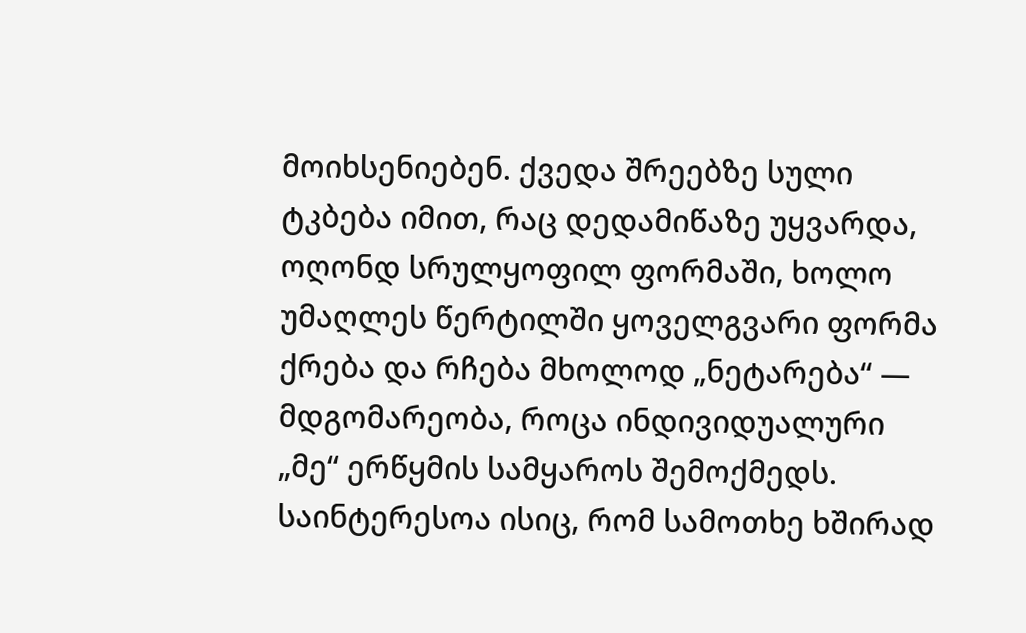მოიხსენიებენ. ქვედა შრეებზე სული ტკბება იმით, რაც დედამიწაზე უყვარდა, ოღონდ სრულყოფილ ფორმაში, ხოლო უმაღლეს წერტილში ყოველგვარი ფორმა ქრება და რჩება მხოლოდ „ნეტარება“ — მდგომარეობა, როცა ინდივიდუალური „მე“ ერწყმის სამყაროს შემოქმედს.
საინტერესოა ისიც, რომ სამოთხე ხშირად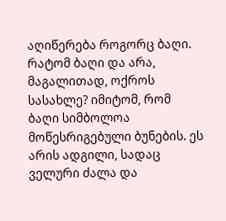აღიწერება როგორც ბაღი. რატომ ბაღი და არა, მაგალითად, ოქროს სასახლე? იმიტომ, რომ ბაღი სიმბოლოა მოწესრიგებული ბუნების. ეს არის ადგილი, სადაც ველური ძალა და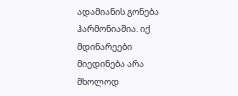ადამიანის გონება ჰარმონიაშია. იქ მდინარეები მიედინება არა მხოლოდ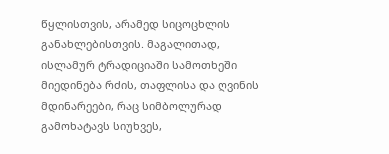წყლისთვის, არამედ სიცოცხლის განახლებისთვის. მაგალითად, ისლამურ ტრადიციაში სამოთხეში მიედინება რძის, თაფლისა და ღვინის მდინარეები, რაც სიმბოლურად გამოხატავს სიუხვეს,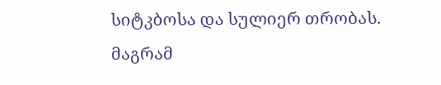სიტკბოსა და სულიერ თრობას.
მაგრამ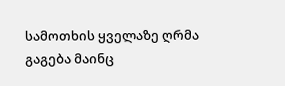სამოთხის ყველაზე ღრმა გაგება მაინც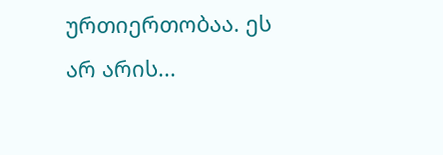ურთიერთობაა. ეს არ არის...